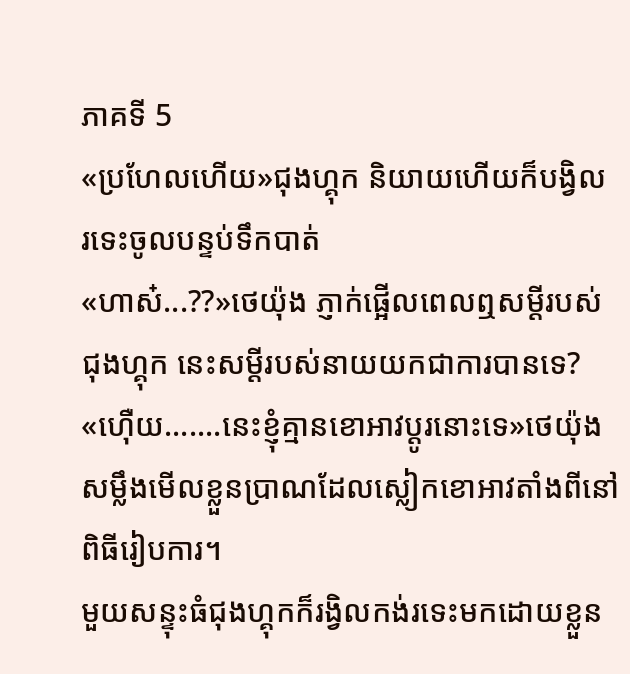ភាគទី 5
«ប្រហែលហេីយ»ជុងហ្គុក និយាយហេីយក៏បង្វិល
រទេះចូលបន្ទប់ទឹកបាត់
«ហាស៎...??»ថេយ៉ុង ភ្ញាក់ផ្អេីលពេលឮសម្តីរបស់
ជុងហ្គុក នេះសម្តីរបស់នាយយកជាការបានទេ?
«ហេុឺយ.......នេះខ្ញុំគ្មានខោអាវប្តូរនោះទេ»ថេយ៉ុង សម្លឹងមេីលខ្លួនប្រាណដែលស្លៀកខោអាវតាំងពីនៅពិធីរៀបការ។
មួយសន្ទុះធំជុងហ្គុកក៏រង្វិលកង់រទេះមកដោយខ្លួន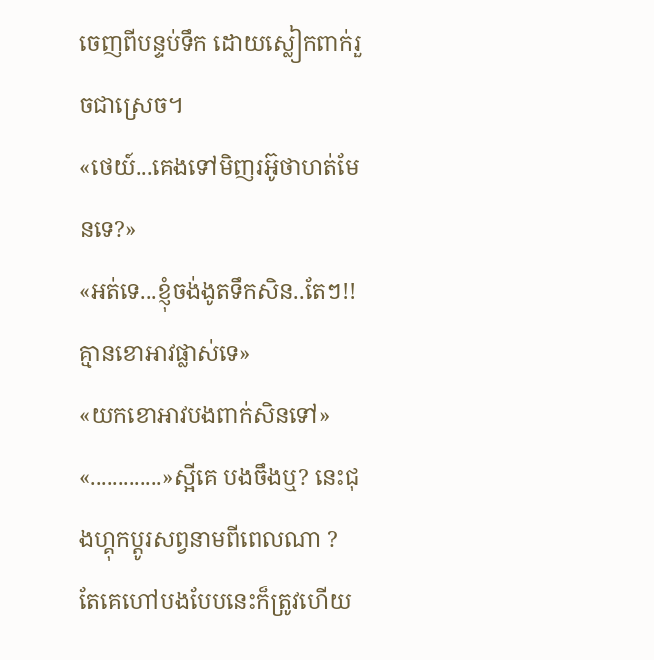ចេញពីបន្ទប់ទឹក ដោយស្លៀកពាក់រួចជាស្រេច។
«ថេយ៍...គេងទៅមិញរអ៊ូថាហត់មែនទេ?»
«អត់ទេ...ខ្ញុំចង់ងូតទឹកសិន..តែៗ!! គ្មានខោអាវផ្លាស់ទេ»
«យកខោអាវបងពាក់សិនទៅ»
«.............»ស្អីគេ បងចឹងឬ? នេះជុងហ្គុកប្តូរសព្វនាមពីពេលណា ? តែគេហៅបងបែបនេះក៏ត្រូវហេីយ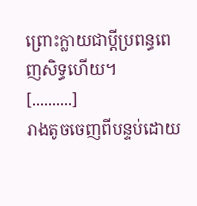ព្រោះក្លាយជាប្តីប្រពន្ធពេញសិទ្ធហេីយ។
[..........]
រាងតូចចេញពីបន្ទប់ដោយ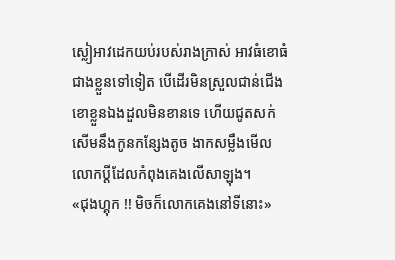ស្លៀអាវដេកយប់របស់រាងក្រាស់ អាវធំខោធំជាងខ្លួនទៅទៀត បេីដេីរមិនស្រួលជាន់ជេីងខោខ្លួនឯងដួលមិនខានទេ ហេីយជូតសក់សេីមនឹងកូនកន្សែងតូច ងាកសម្លឹងមេីលលោកប្តីដែលកំពុងគេងលេីសាឡុង។
«ជុងហ្គុក !! មិចក៏លោកគេងនៅទីនោះ»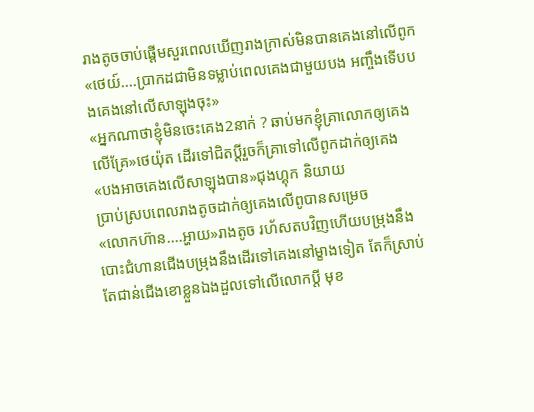រាងតូចចាប់ផ្តេីមសួរពេលឃេីញរាងក្រាស់មិនបានគេងនៅលេីពូក
«ថេយ៍....ប្រាកដជាមិនទម្លាប់ពេលគេងជាមួយបង អញ្ចឹងទេីបបងគេងនៅលេីសាឡុងចុះ»
«អ្នកណាថាខ្ញុំមិនចេះគេង2នាក់ ? ឆាប់មកខ្ញុំគ្រាលោកឲ្យគេងលេីគ្រែ»ថេយ៉ុត ដេីរទៅជិតប្តីរួចក៏គ្រាទៅលេីពូកដាក់ឲ្យគេង
«បងអាចគេងលេីសាឡុងបាន»ជុងហ្គុក និយាយ
ប្រាប់ស្របពេលរាងតូចដាក់ឲ្យគេងលេីពូបានសម្រេច
«លោកហ៊ាន....អ្ហាយ»រាងតូច រហ័សតបវិញហេីយបម្រុងនឹងបោះជំហានជេីងបម្រុងនឹងដេីរទៅគេងនៅម្ខាងទៀត តែក៏ស្រាប់តែជាន់ជេីងខោខ្លួនឯងដួលទៅលេីលោកប្តី មុខ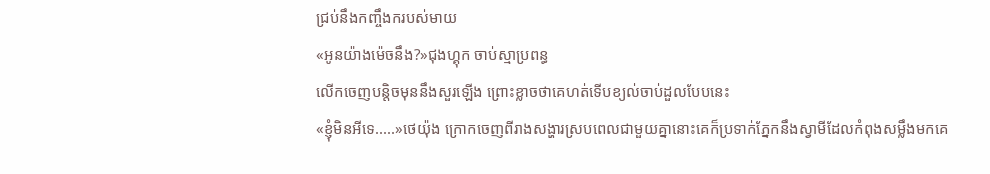ជ្រប់នឹងកញ្ចឹងករបស់មាយ
«អូនយ៉ាងម៉េចនឹង?»ជុងហ្គុក ចាប់ស្មាប្រពន្ធ
លេីកចេញបន្តិចមុននឹងសួរឡេីង ព្រោះខ្លាចថាគេហត់ទេីបខ្យល់ចាប់ដួលបែបនេះ
«ខ្ញុំមិនអីទេ.....»ថេយ៉ុង ក្រោកចេញពីរាងសង្ហារស្របពេលជាមួយគ្នានោះគេក៏ប្រទាក់ភ្នែកនឹងស្វាមីដែលកំពុងសម្លឹងមកគេ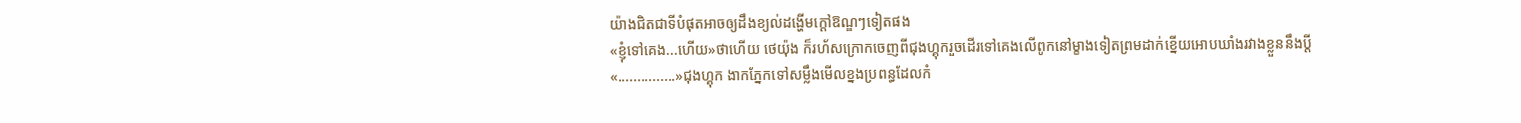យ៉ាងជិតជាទីបំផុតអាចឲ្យដឹងខ្យល់ដង្ហេីមក្តៅឱណ្ឌៗទៀតផង
«ខ្ញុំទៅគេង...ហេីយ»ថាហេីយ ថេយ៉ុង ក៏រហ័សក្រោកចេញពីជុងហ្គុករួចដេីរទៅគេងលេីពូកនៅម្ខាងទៀតព្រមដាក់ខ្នេីយអោបឃាំងរវាងខ្លួននឹងប្តី
«...............»ជុងហ្គុក ងាកភ្នែកទៅសម្លឹងមេីលខ្នងប្រពន្ធដែលកំ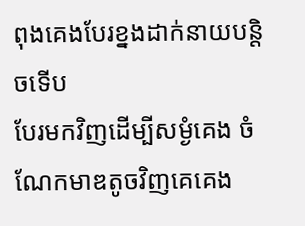ពុងគេងបែរខ្នងដាក់នាយបន្តិចទេីប
បែរមកវិញដេីម្បីសម្ងំគេង ចំណែកមាឌតូចវិញគេគេង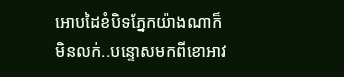អោបដៃខំបិទភ្នែកយ៉ាងណាក៏មិនលក់..បន្ទោសមកពីខោអាវ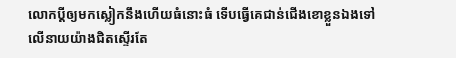លោកប្តីឲ្យមកស្លៀកនឹងហេីយធំនោះធំ ទេីបធ្វេីគេជាន់ជេីងខោខ្លួនឯងទៅលេីនាយយ៉ាងជិតស្ទេីរតែ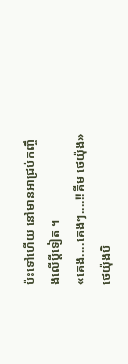ប៉ះទៅហេីយ នៅមានអាជ្រប់កញ្ចឹងលេីប្តីទៀត ។
«គេង....គេងៗ....!!គីម ថេយ៉ុង»ថេយ៉ុងបិ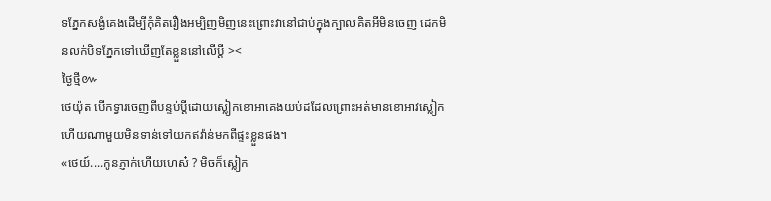ទភ្នែកសង្ងំគេងដេីម្បីកុំគិតរឿងអម្បិញមិញនេះព្រោះវានៅជាប់ក្នុងក្បាលគិតអីមិនចេញ ដេកមិនលក់បិទភ្នែកទៅឃេីញតែខ្លួននៅលេីប្តី ><
ថ្ងៃថ្មី៚
ថេយ៉ុត បេីកទ្វារចេញពីបន្ទប់ប្តីដោយស្លៀកខោអាគេងយប់ដដែលព្រោះអត់មានខោអាវស្លៀក ហេីយណាមួយមិនទាន់ទៅយកឥវ៉ាន់មកពីផ្ទះខ្លួនផង។
«ថេយ៍....កូនភ្ញាក់ហេីយហេស៎ ? មិចក៏ស្លៀក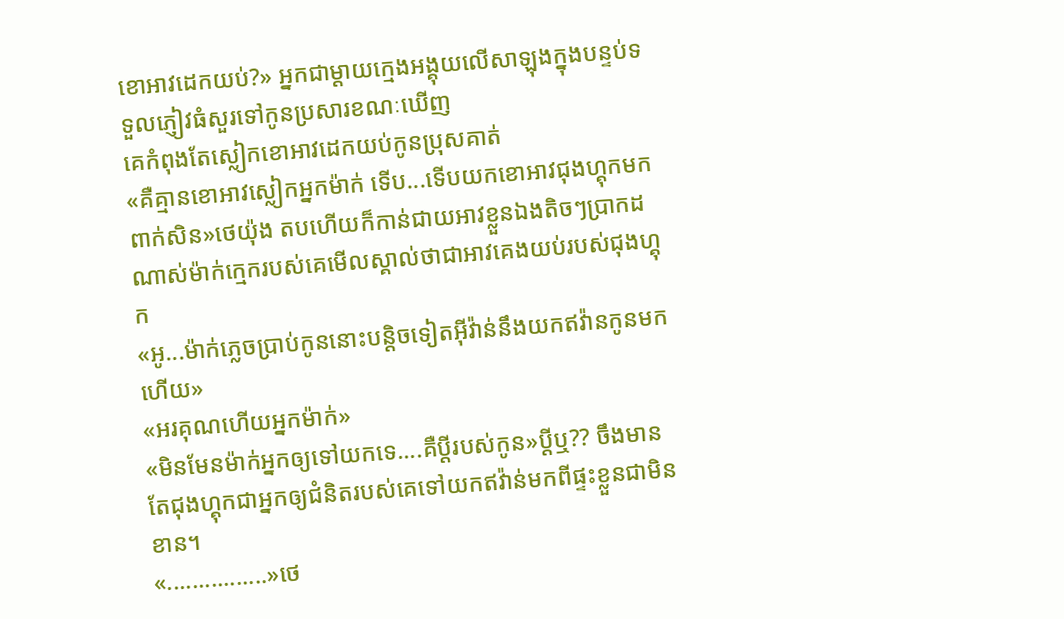ខោអាវដេកយប់?» អ្នកជាម្តាយក្មេងអង្គុយលេីសាឡុងក្នុងបន្ទប់ទទួលភ្ញៀវធំសួរទៅកូនប្រសារខណៈឃេីញ
គេកំពុងតែស្លៀកខោអាវដេកយប់កូនប្រុសគាត់
«គឺគ្មានខោអាវស្លៀកអ្នកម៉ាក់ ទេីប...ទេីបយកខោអាវជុងហ្គុកមកពាក់សិន»ថេយ៉ុង តបហេីយក៏កាន់ជាយអាវខ្លួនឯងតិចៗប្រាកដណាស់ម៉ាក់ក្មេករបស់គេមេីលស្គាល់ថាជាអាវគេងយប់របស់ជុងហ្គុក
«អូ...ម៉ាក់ភ្លេចប្រាប់កូននោះបន្តិចទៀតអុីវ៉ាន់នឹងយកឥវ៉ានកូនមកហេីយ»
«អរគុណហេីយអ្នកម៉ាក់»
«មិនមែនម៉ាក់អ្នកឲ្យទៅយកទេ....គឺប្តីរបស់កូន»ប្តីឬ?? ចឹងមានតែជុងហ្គុកជាអ្នកឲ្យជំនិតរបស់គេទៅយកឥវ៉ាន់មកពីផ្ទះខ្លួនជាមិនខាន។
«................»ថេ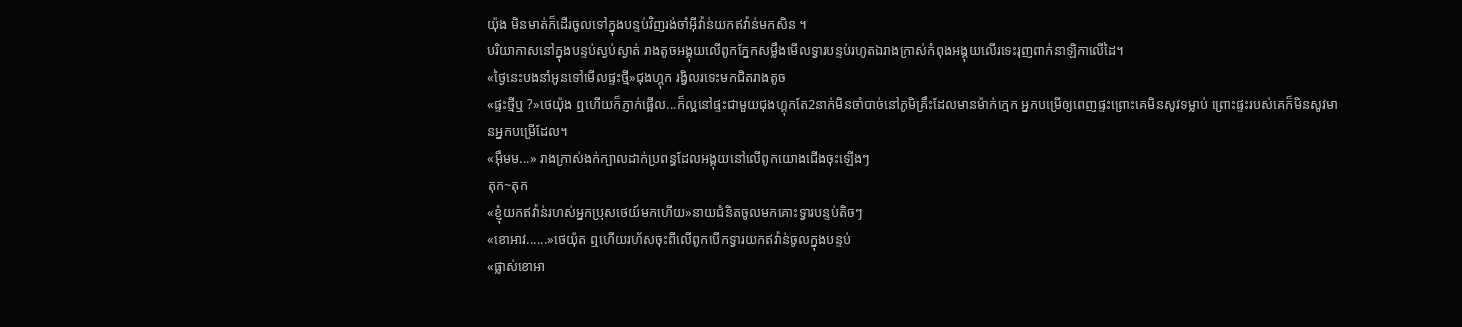យ៉ុង មិនមាត់ក៏ដេីរចូលទៅក្នុងបន្ទប់វិញរង់ចាំអុីវ៉ាន់យកឥវ៉ាន់មកសិន ។
បរិយាកាសនៅក្នុងបន្ទប់ស្ងប់ស្ងាត់ រាងតូចអង្គុយលេីពូកភ្នែកសម្លឹងមេីលទ្វារបន្ទប់រហូតឯរាងក្រាស់កំពុងអង្គុយលេីរទេះរុញពាក់នាឡិកាលេីដៃ។
«ថ្ងៃនេះបងនាំអូនទៅមេីលផ្ទះថ្មី»ជុងហ្គុក រង្វិលរទេះមកជិតរាងតូច
«ផ្ទះថ្មីឬ ?»ថេយ៉ុង ឮហេីយក៏ភ្ញាក់ផ្អេីល...ក៏ល្អនៅផ្ទះជាមួយជុងហ្គុកតែ2នាក់មិនចាំបាច់នៅភូមិគ្រឹះដែលមានម៉ាក់ក្មេក អ្នកបម្រេីឲ្យពេញផ្ទះព្រោះគេមិនសូវទម្លាប់ ព្រោះផ្ទះរបស់គេក៏មិនសូវមានអ្នកបម្រេីដែល។
«អុឹមម...» រាងក្រាស់ងក់ក្បាលដាក់ប្រពន្ធដែលអង្គុយនៅលេីពូកយោងជេីងចុះឡេីងៗ
តុក~តុក
«ខ្ញុំយកឥវ៉ាន់រហស់អ្នកប្រុសថេយ៍មកហេីយ»នាយជំនិតចូលមកគោះទ្វារបន្ទប់តិចៗ
«ខោអាវ......»ថេយ៉ុត ឮហេីយរហ័សចុះពីលេីពូកបេីកទ្វារយកឥវ៉ាន់ចូលក្នុងបន្ទប់
«ផ្លាស់ខោអា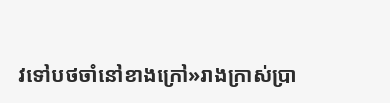វទៅបថចាំនៅខាងក្រៅ»រាងក្រាស់ប្រា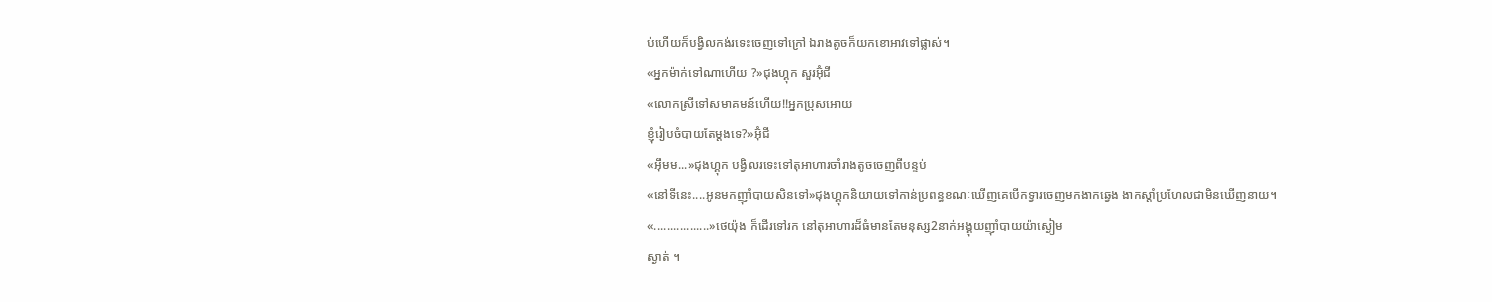ប់ហេីយក៏បង្វិលកង់រទេះចេញទៅក្រៅ ឯរាងតូចក៏យកខោអាវទៅផ្លាស់។
«អ្នកម៉ាក់ទៅណាហេីយ ?»ជុងហ្គុក សួរអ៊ុំជី
«លោកស្រីទៅសមាគមន៍ហេីយ!!អ្នកប្រុសអោយ
ខ្ញុំរៀបចំបាយតែម្តងទេ?»អ៊ុំជី
«អុឹមម...»ជុងហ្គុក បង្វិលរទេះទៅតុអាហារចាំរាងតូចចេញពីបន្ទប់
«នៅទីនេះ....អូនមកញុាំបាយសិនទៅ»ជុងហ្គុកនិយាយទៅកាន់ប្រពន្ធខណៈឃេីញគេបេីកទ្វារចេញមកងាកឆ្វេង ងាកស្តាំប្រហែលជាមិនឃេីញនាយ។
«.................»ថេយ៉ុង ក៏ដេីរទៅរក នៅតុអាហារដ៏ធំមានតែមនុស្ស2នាក់អង្គុយញុាំបាយយ៉ាស្ងៀម
ស្ងាត់ ។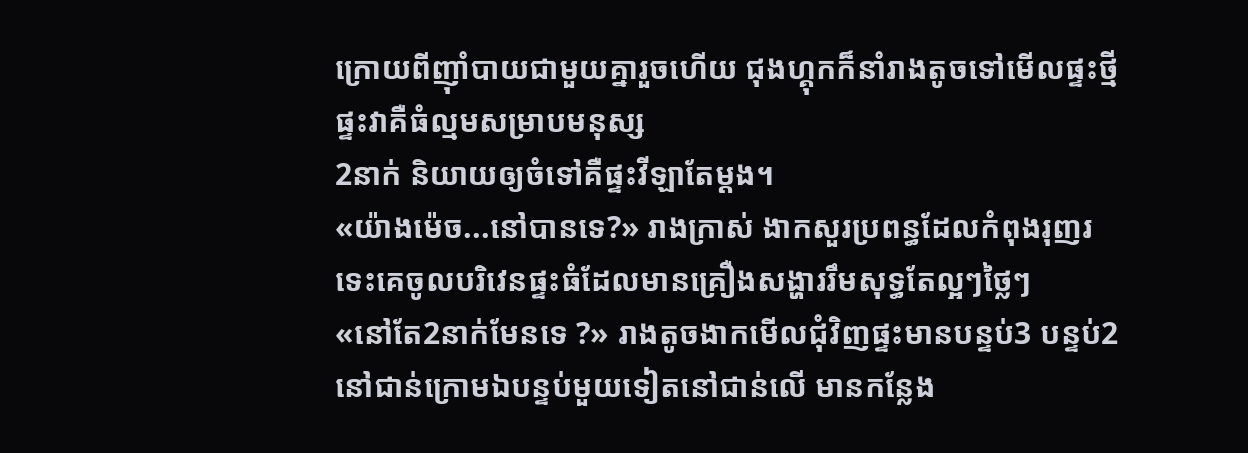ក្រោយពីញុាំបាយជាមួយគ្នារួចហេីយ ជុងហ្គុកក៏នាំរាងតូចទៅមេីលផ្ទះថ្មីផ្ទះវាគឺធំល្មមសម្រាបមនុស្ស
2នាក់ និយាយឲ្យចំទៅគឺផ្ទះវីឡាតែម្តង។
«យ៉ាងម៉េច...នៅបានទេ?» រាងក្រាស់ ងាកសួរប្រពន្ធដែលកំពុងរុញរទេះគេចូលបរិវេនផ្ទះធំដែលមានគ្រឿងសង្ហាររឹមសុទ្ធតែល្អៗថ្លៃៗ
«នៅតែ2នាក់មែនទេ ?» រាងតូចងាកមេីលជុំវិញផ្ទះមានបន្ទប់3 បន្ទប់2នៅជាន់ក្រោមឯបន្ទប់មួយទៀតនៅជាន់លេី មានកន្លែង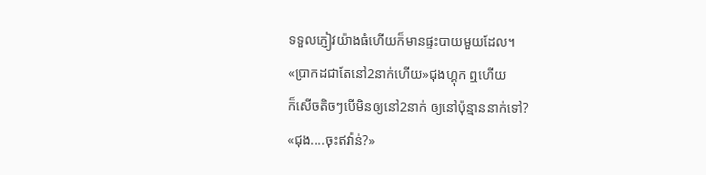ទទួលភ្ញៀវយ៉ាងធំហេីយក៏មានផ្ទះបាយមួយដែល។
«ប្រាកដជាតែនៅ2នាក់ហេីយ»ជុងហ្គុក ឮហេីយ
ក៏សេីចតិចៗបេីមិនឲ្យនៅ2នាក់ ឲ្យនៅប៉ុន្មាននាក់ទៅ?
«ជុង....ចុះឥវ៉ាន់?»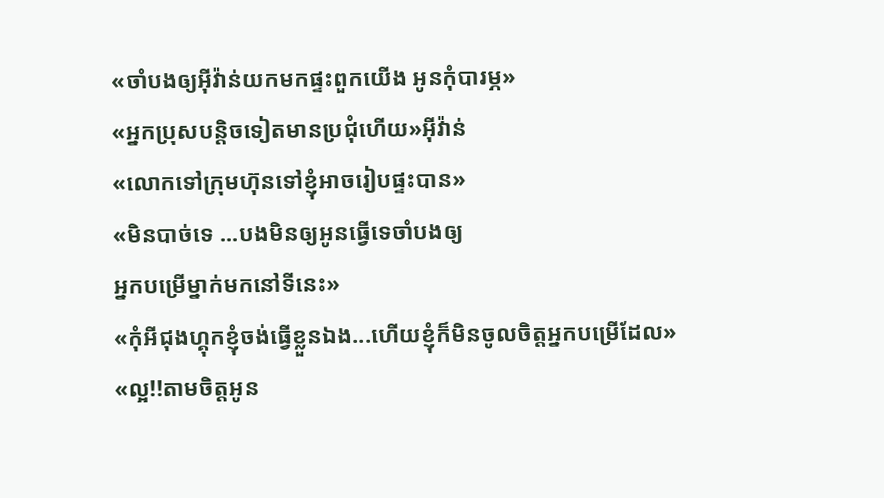«ចាំបងឲ្យអុីវ៉ាន់យកមកផ្ទះពួកយេីង អូនកុំបារម្ភ»
«អ្នកប្រុសបន្តិចទៀតមានប្រជុំហេីយ»អុីវ៉ាន់
«លោកទៅក្រុមហ៊ុនទៅខ្ញុំអាចរៀបផ្ទះបាន»
«មិនបាច់ទេ ...បងមិនឲ្យអូនធ្វេីទេចាំបងឲ្យ
អ្នកបម្រេីម្នាក់មកនៅទីនេះ»
«កុំអីជុងហ្គុកខ្ញុំចង់ធ្វេីខ្លួនឯង...ហេីយខ្ញុំក៏មិនចូលចិត្តអ្នកបម្រេីដែល»
«ល្អ!!តាមចិត្តអូន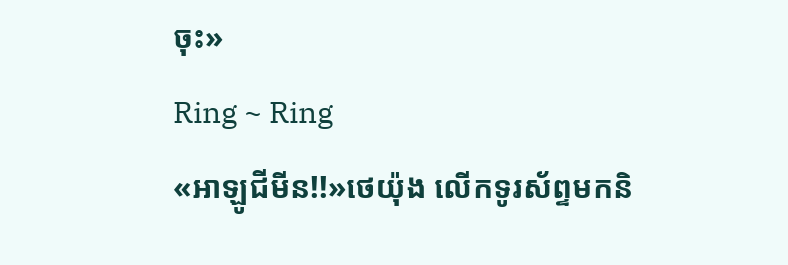ចុះ»
Ring ~ Ring
«អាឡូជីមីន!!»ថេយ៉ុង លេីកទូរស័ព្ទមកនិ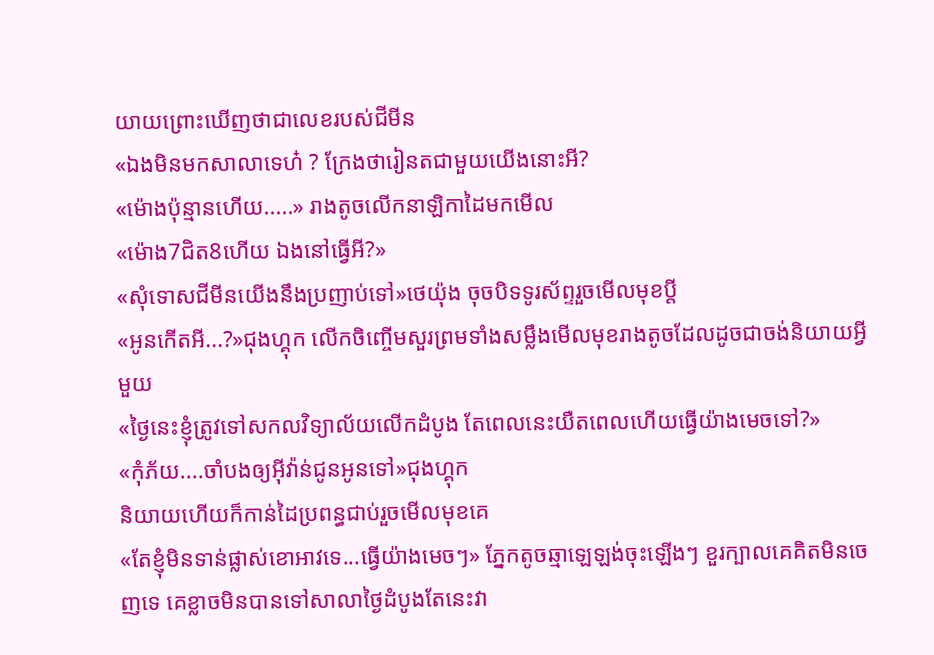យាយព្រោះឃេីញថាជាលេខរបស់ជីមីន
«ឯងមិនមកសាលាទេហ៎ ? ក្រែងថារៀនតជាមួយយេីងនោះអី?
«ម៉ោងប៉ុន្មានហេីយ.....» រាងតូចលេីកនាឡិកាដៃមកមេីល
«ម៉ោង7ជិត8ហេីយ ឯងនៅធ្វេីអី?»
«សុំទោសជីមីនយេីងនឹងប្រញាប់ទៅ»ថេយ៉ុង ចុចបិទទូរស័ព្ទរួចមេីលមុខប្តី
«អូនកេីតអី...?»ជុងហ្គុក លេីកចិញ្ចេីមសួរព្រមទាំងសម្លឹងមេីលមុខរាងតូចដែលដូចជាចង់និយាយអ្វីមួយ
«ថ្ងៃនេះខ្ញុំត្រូវទៅសកលវិទ្យាល័យលេីកដំបូង តែពេលនេះយឺតពេលហេីយធ្វេីយ៉ាងមេចទៅ?»
«កុំភ័យ....ចាំបងឲ្យអុីវ៉ាន់ជូនអូនទៅ»ជុងហ្គុក
និយាយហេីយក៏កាន់ដៃប្រពន្ធជាប់រួចមេីលមុខគេ
«តែខ្ញុំមិនទាន់ផ្លាស់ខោអាវទេ...ធ្វេីយ៉ាងមេចៗ» ភ្នែកតូចឆ្មាឡេឡង់ចុះឡេីងៗ ខួរក្បាលគេគិតមិនចេញទេ គេខ្លាចមិនបានទៅសាលាថ្ងៃដំបូងតែនេះវា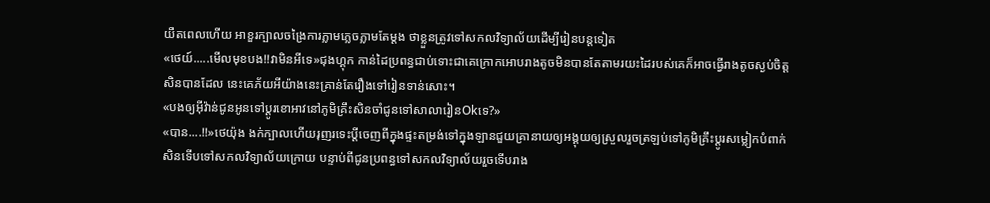យឺតពេលហេីយ អាខួរក្បាលចង្រៃការភ្លាមភ្លេចភ្លាមតែម្តង ថាខ្លួនត្រូវទៅសកលវិទ្យាល័យដេីម្បីរៀនបន្តទៀត
«ថេយ៍.....មេីលមុខបង!!វាមិនអីទេ»ជុងហ្គុក កាន់ដៃប្រពន្ធជាប់ទោះជាគេក្រោកអោបរាងតូចមិនបានតែតាមរយះដៃរបស់គេក៏អាចធ្វេីរាងតូចស្ងប់ចិត្តសិនបានដែល នេះគេភ័យអីយ៉ាងនេះគ្រាន់តែរឿងទៅរៀនទាន់សោះ។
«បងឲ្យអុីវ៉ាន់ជូនអូនទៅប្តូរខោអាវនៅភូមិគ្រឹះសិនចាំជូនទៅសាលារៀនOkទេ?»
«បាន....!!»ថេយ៉ុង ងក់ក្បាលហេីយរុញរទេះប្តីចេញពីក្នុងផ្ទះតម្រង់ទៅក្នុងឡានជួយគ្រានាយឲ្យអង្គុយឲ្យស្រួលរួចត្រឡប់ទៅភូមិគ្រឹះប្តូរសម្លៀកបំពាក់សិនទេីបទៅសកលវិទ្យាល័យក្រោយ បន្ទាប់ពីជូនប្រពន្ធទៅសកលវិទ្យាល័យរួចទេីបរាង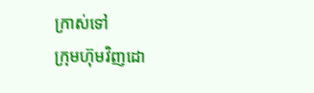ក្រាស់ទៅ
ក្រុមហ៊ុមវិញដោ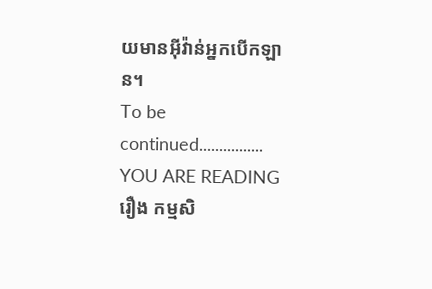យមានអុីវ៉ាន់អ្នកបេីកឡាន។
To be continued................
YOU ARE READING
រឿង កម្មសិ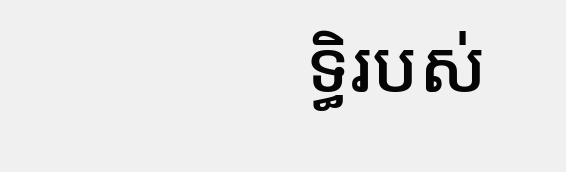ទ្ធិរបស់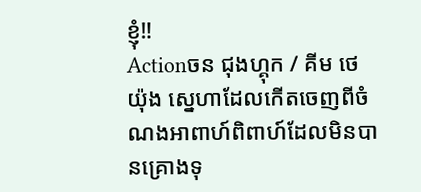ខ្ញុំ‼
Actionចន ជុងហ្គុក / គីម ថេយ៉ុង ស្នេហាដែលកេីតចេញពីចំណងអាពាហ៍ពិពាហ៍ដែលមិនបានគ្រោងទុ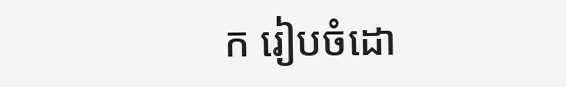ក រៀបចំដោ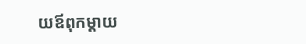យឪពុកម្តាយ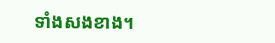ទាំងសងខាង។